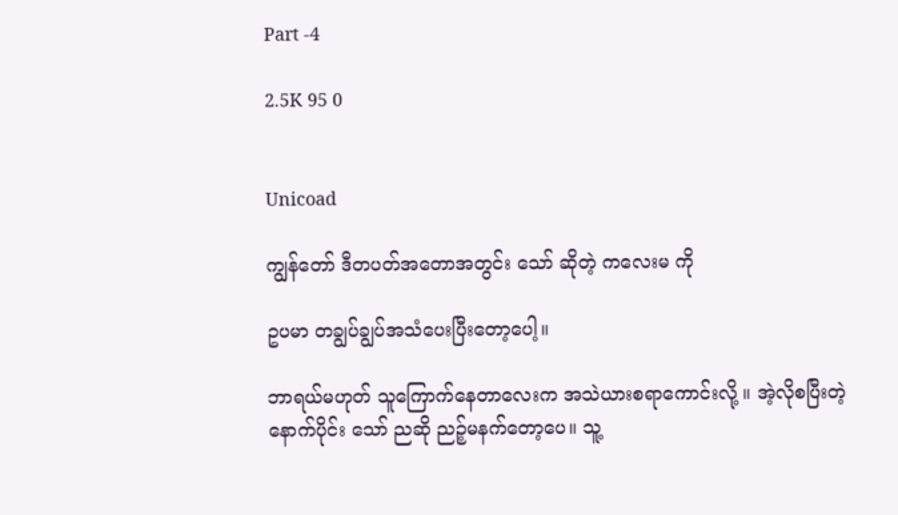Part -4

2.5K 95 0


Unicoad

ကျွန်တော် ဒီတပတ်အတောအတွင်း သော် ဆိုတဲ့ ကလေးမ ကို

ဥပမာ တချွပ်ချွပ်အသံပေးပြီးတော့ပေါ့။

ဘာရယ်မဟုတ် သူကြောက်နေတာလေးက အသဲယားစရာကောင်းလို့ ။ အဲ့လိုစပြီးတဲ့ နောက်ပိုင်း သော် ညဆို ညဉ့်မနက်တော့ပေ။ သူ့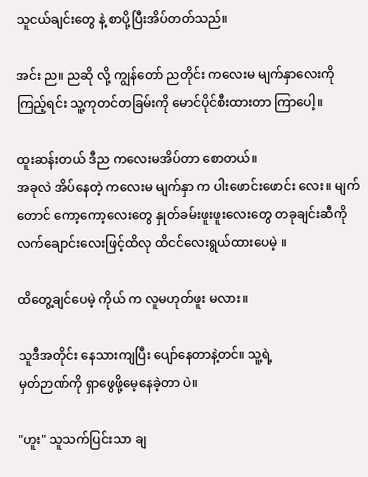သူငယ်ချင်းတွေ နဲ့ စာပို့ပြီးအိပ်တတ်သည်။

အင်း ည။ ညဆို လို့ ကျွန်တော် ညတိုင်း ကလေးမ မျက်နှာလေးကို ကြည့်ရင်း သူ့ကုတင်တခြမ်းကို မောင်ပိုင်စီးထားတာ ကြာပေါ့။

ထူးဆန်းတယ် ဒီည ကလေးမအိပ်တာ စောတယ်။
အခုလဲ အိပ်နေတဲ့ ကလေးမ မျက်နှာ က ပါးဖောင်းဖောင်း လေး။ မျက်တောင် ကော့ကော့လေးတွေ နှုတ်ခမ်းဖူးဖူးလေးတွေ တခုချင်းဆီကို လက်ချောင်းလေးဖြင့်ထိလု ထိငင်လေးရွယ်ထားပေမဲ့ ။

ထိတွေ့ချင်ပေမဲ့ ကိုယ် က လူမဟုတ်ဖူး မလား။

သူဒီအတိုင်း နေသားကျပြီး ပျော်နေတာနဲ့တင်။ သူ့ရဲ့
မှတ်ဉာဏ်ကို ရှာဖွေဖို့မေ့နေခဲ့တာ ပဲ။

"ဟူး" သူသက်ပြင်းသာ ချ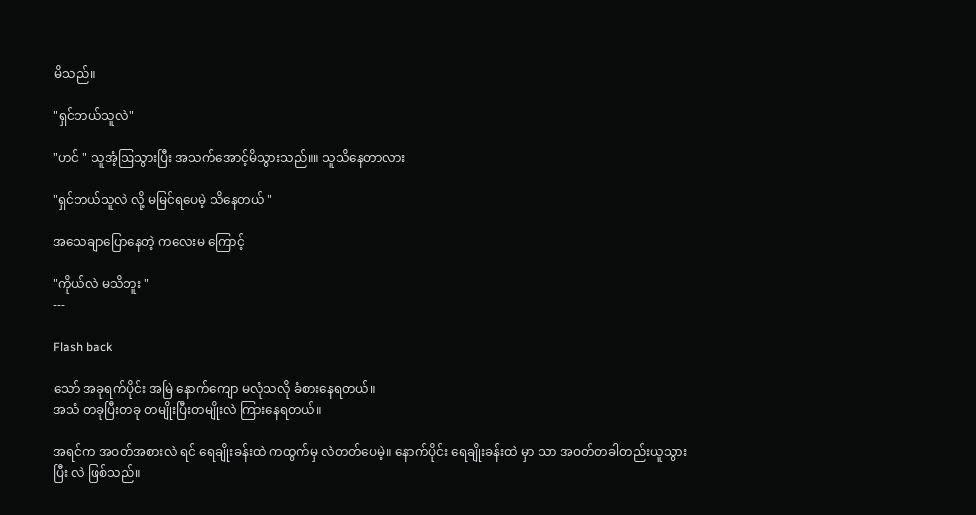မိသည်။

"ရှင်ဘယ်သူလဲ"

"ဟင် " သူအံ့ဩသွားပြီး အသက်အောင့်မိသွားသည်။။ သူသိနေတာလား

"ရှင်ဘယ်သူလဲ လို့ မမြင်ရပေမဲ့ သိနေတယ် "

အ‌သေချာပြောနေတဲ့ ကလေးမ ကြောင့်

"ကိုယ်လဲ မသိဘူး "
---

Flash back

သော် အခုရက်ပိုင်း အမြဲ နောက်ကျော မလုံသလို ခံစားနေရတယ်။
အသံ တခုပြီးတခု တမျိုးပြီးတမျိုးလဲ ကြားနေရတယ်။

အရင်က အဝတ်အစားလဲ ရင် ရေချိုးခန်းထဲ ကထွက်မှ လဲတတ်ပေမဲ့။ နောက်ပိုင်း ရေချိုးခန်းထဲ မှာ သာ အဝတ်တခါတည်းယူသွားပြီး လဲ ဖြစ်သည်။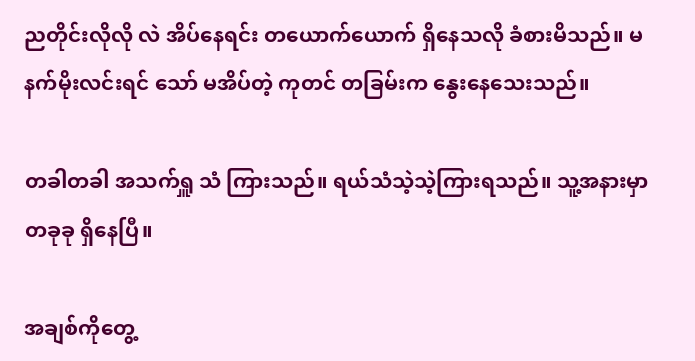ညတိုင်းလိုလို လဲ အိပ်နေရင်း တယောက်ယောက် ရှိနေသလို ခံစားမိသည်။ မနက်မိုးလင်းရင် သော် မအိပ်တဲ့ ကုတင် တခြမ်းက နွေးနေသေးသည်။

တခါတခါ အသက်ရှူ သံ ကြားသည်။ ရယ်သံသဲ့သဲ့ကြားရသည်။ သူ့အနားမှာ တခုခု ရှိနေပြီ။

အချစ်ကိုတွေ့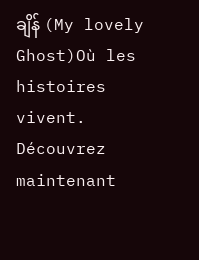ချိန် (My lovely Ghost)Où les histoires vivent. Découvrez maintenant